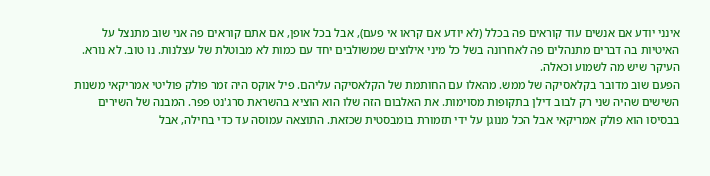אינני יודע אם אנשים עוד קוראים פה בכלל (לא יודע אם קראו אי פעם), אבל בכל אופן, אם אתם קוראים פה אני שוב מתנצל על האיטיות בה דברים מתנהלים פה לאחרונה בשל כל מיני אילוצים שמשולבים יחד עם כמות לא מבוטלת של עצלנות. נו טוב. לא נורא. העיקר שיש מה לשמוע וכאלה.
הפעם שוב מדובר בקלאסיקה של ממש. מהאלו עם החותמת של הקלאסיקה עליהם. פיל אוקס היה זמר פולק פוליטי אמריקאי משנות השישים שהיה שני רק לבוב דילן בתקופות מסוימות. את האלבום הזה שלו הוא הוציא בהשראת סרג'נט פפר. המבנה של השירים בבסיסו הוא פולק אמריקאי אבל הכל מנוגן על ידי תזמורת בומבסטית שכזאת. התוצאה עמוסה עד כדי בחילה, אבל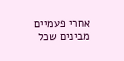אחרי פעמיים מבינים שכל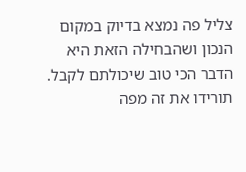צליל פה נמצא בדיוק במקום הנכון ושהבחילה הזאת היא הדבר הכי טוב שיכולתם לקבל.
תורידו את זה מפה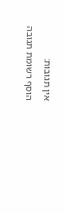אין תגובות:
הוסף רשומת תגובה